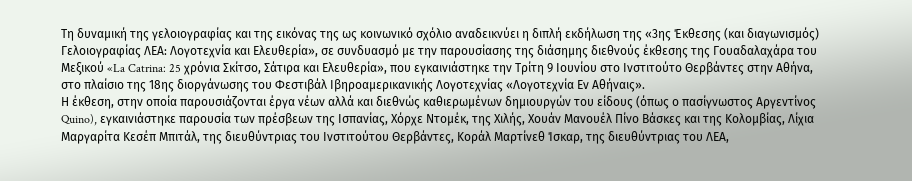Τη δυναμική της γελοιογραφίας και της εικόνας της ως κοινωνικό σχόλιο αναδεικνύει η διπλή εκδήλωση της «3ης Έκθεσης (και διαγωνισμός) Γελοιογραφίας ΛΕΑ: Λογοτεχνία και Ελευθερία», σε συνδυασμό με την παρουσίασης της διάσημης διεθνούς έκθεσης της Γουαδαλαχάρα του Μεξικού «La Catrina: 25 χρόνια Σκίτσο, Σάτιρα και Ελευθερία», που εγκαινιάστηκε την Τρίτη 9 Ιουνίου στο Ινστιτούτο Θερβάντες στην Αθήνα, στο πλαίσιο της 18ης διοργάνωσης του Φεστιβάλ Ιβηροαμερικανικής Λογοτεχνίας «Λογοτεχνία Εν Αθήναις».
Η έκθεση, στην οποία παρουσιάζονται έργα νέων αλλά και διεθνώς καθιερωμένων δημιουργών του είδους (όπως ο πασίγνωστος Αργεντίνος Quino), εγκαινιάστηκε παρουσία των πρέσβεων της Ισπανίας, Χόρχε Ντομέκ, της Χιλής, Χουάν Μανουέλ Πίνο Βάσκες και της Κολομβίας, Λίχια Μαργαρίτα Κεσέπ Μπιτάλ, της διευθύντριας του Ινστιτούτου Θερβάντες, Κοράλ Μαρτίνεθ Ίσκαρ, της διευθύντριας του ΛΕΑ,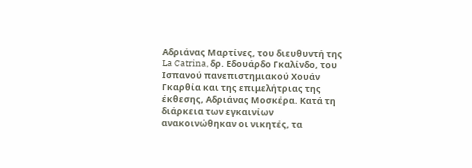Αδριάνας Μαρτίνες, του διευθυντή της La Catrina, δρ. Εδουάρδο Γκαλίνδο, του Ισπανού πανεπιστημιακού Χουάν Γκαρθία και της επιμελήτριας της έκθεσης, Αδριάνας Μοσκέρα. Κατά τη διάρκεια των εγκαινίων ανακοινώθηκαν οι νικητές, τα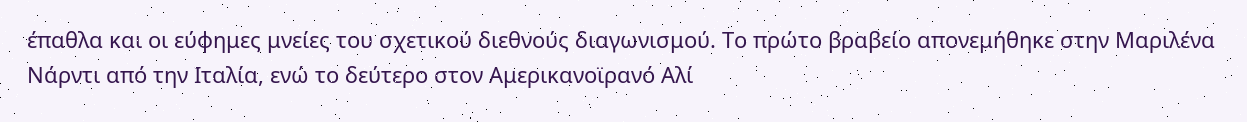έπαθλα και οι εύφημες μνείες του σχετικού διεθνούς διαγωνισμού. Το πρώτο βραβείο απονεμήθηκε στην Μαριλένα Νάρντι από την Ιταλία, ενώ το δεύτερο στον Αμερικανοϊρανό Αλί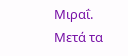Μιραΐ.
Μετά τα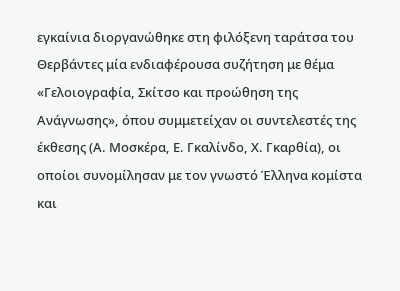εγκαίνια διοργανώθηκε στη φιλόξενη ταράτσα του Θερβάντες μία ενδιαφέρουσα συζήτηση με θέμα «Γελοιογραφία, Σκίτσο και προώθηση της Ανάγνωσης», όπου συμμετείχαν οι συντελεστές της έκθεσης (Α. Μοσκέρα, Ε. Γκαλίνδο, Χ. Γκαρθία), οι οποίοι συνομίλησαν με τον γνωστό Έλληνα κομίστα και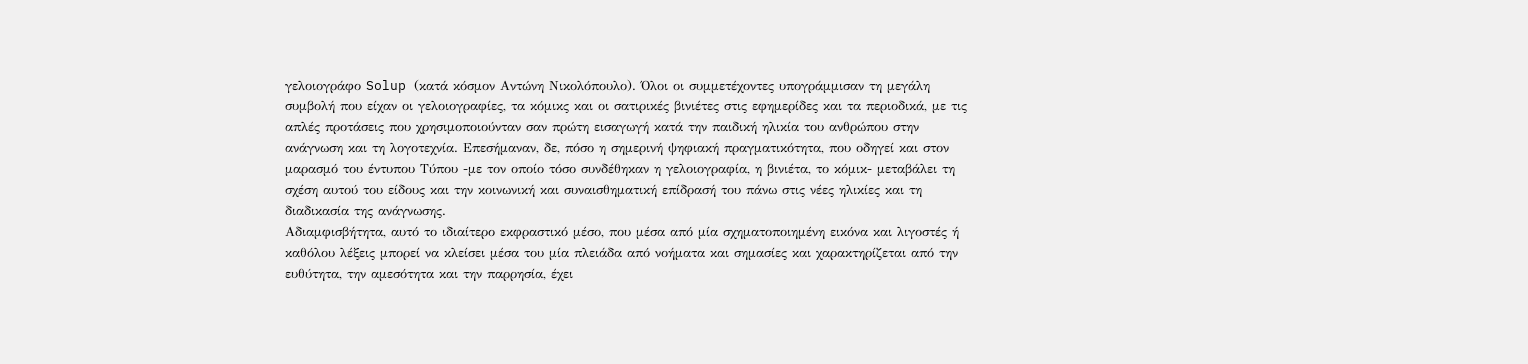γελοιογράφο Solup (κατά κόσμον Αντώνη Νικολόπουλο). Όλοι οι συμμετέχοντες υπογράμμισαν τη μεγάλη συμβολή που είχαν οι γελοιογραφίες, τα κόμικς και οι σατιρικές βινιέτες στις εφημερίδες και τα περιοδικά, με τις απλές προτάσεις που χρησιμοποιούνταν σαν πρώτη εισαγωγή κατά την παιδική ηλικία του ανθρώπου στην ανάγνωση και τη λογοτεχνία. Επεσήμαναν, δε, πόσο η σημερινή ψηφιακή πραγματικότητα, που οδηγεί και στον μαρασμό του έντυπου Τύπου -με τον οποίο τόσο συνδέθηκαν η γελοιογραφία, η βινιέτα, το κόμικ- μεταβάλει τη σχέση αυτού του είδους και την κοινωνική και συναισθηματική επίδρασή του πάνω στις νέες ηλικίες και τη διαδικασία της ανάγνωσης.
Αδιαμφισβήτητα, αυτό το ιδιαίτερο εκφραστικό μέσο, που μέσα από μία σχηματοποιημένη εικόνα και λιγοστές ή καθόλου λέξεις μπορεί να κλείσει μέσα του μία πλειάδα από νοήματα και σημασίες και χαρακτηρίζεται από την ευθύτητα, την αμεσότητα και την παρρησία, έχει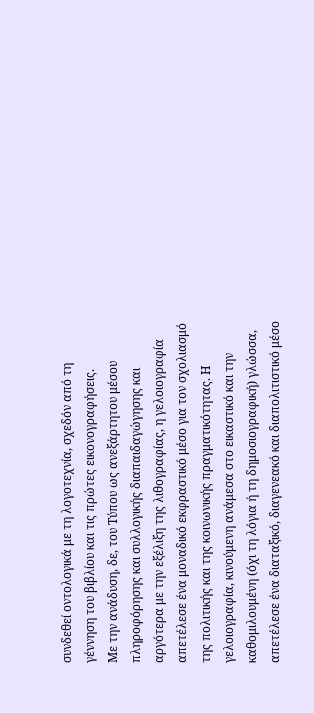συνδεθεί οντολογικά με τη λογοτεχνία, σχεδόν από τη γέννηση του βιβλίου και τις πρώτες εικονογραφήσεις.
Με την ανάδυση, δε, του Τύπου ως ανεξάρτητου μέσου πληροφόρησης και συλλογικής διαπαιδαγώγησης και αργότερα με την εξέλιξη της λιθογραφίας, η γελοιογραφία απετέλεσε ένα μοναδικό εκφραστικό μέσο για τον σχολιασμό της πολιτικής και της κοινωνικής πραγματικότητας. Η γελοιογραφία, κινούμενη ανάμεσα στο εικαστικό και την καθομιλουμένη (όχι τη λόγια ή τη δημοσιογραφική) γλώσσα, απετέλεσε ένα διαταξικό, διαγενεακό και διαπολιτιστικό μέσο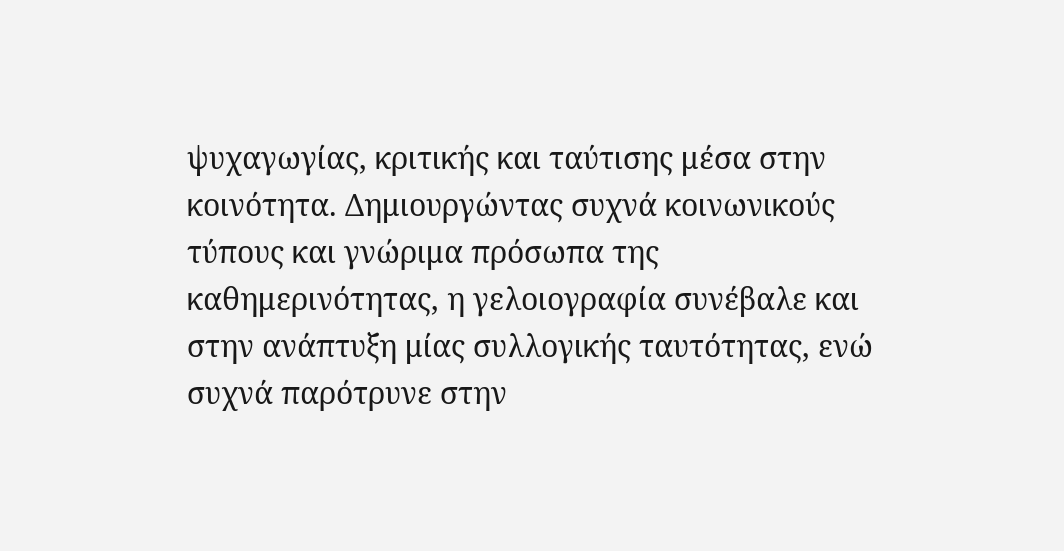ψυχαγωγίας, κριτικής και ταύτισης μέσα στην κοινότητα. Δημιουργώντας συχνά κοινωνικούς τύπους και γνώριμα πρόσωπα της καθημερινότητας, η γελοιογραφία συνέβαλε και στην ανάπτυξη μίας συλλογικής ταυτότητας, ενώ συχνά παρότρυνε στην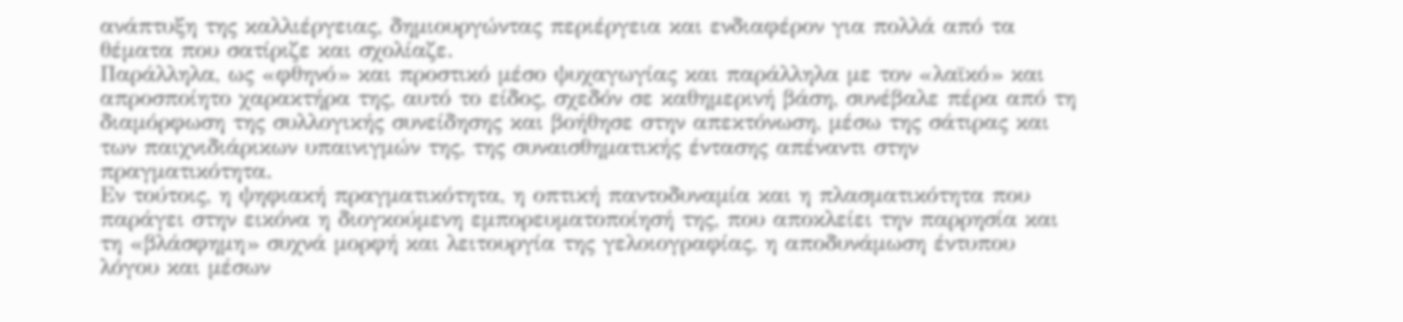ανάπτυξη της καλλιέργειας, δημιουργώντας περιέργεια και ενδιαφέρον για πολλά από τα θέματα που σατίριζε και σχολίαζε.
Παράλληλα, ως «φθηνό» και προστικό μέσο ψυχαγωγίας και παράλληλα με τον «λαϊκό» και απροσποίητο χαρακτήρα της, αυτό το είδος, σχεδόν σε καθημερινή βάση, συνέβαλε πέρα από τη διαμόρφωση της συλλογικής συνείδησης και βοήθησε στην απεκτόνωση, μέσω της σάτιρας και των παιχνιδιάρικων υπαινιγμών της, της συναισθηματικής έντασης απέναντι στην πραγματικότητα.
Εν τούτοις, η ψηφιακή πραγματικότητα, η οπτική παντοδυναμία και η πλασματικότητα που παράγει στην εικόνα η διογκούμενη εμπορευματοποίησή της, που αποκλείει την παρρησία και τη «βλάσφημη» συχνά μορφή και λειτουργία της γελοιογραφίας, η αποδυνάμωση έντυπου λόγου και μέσων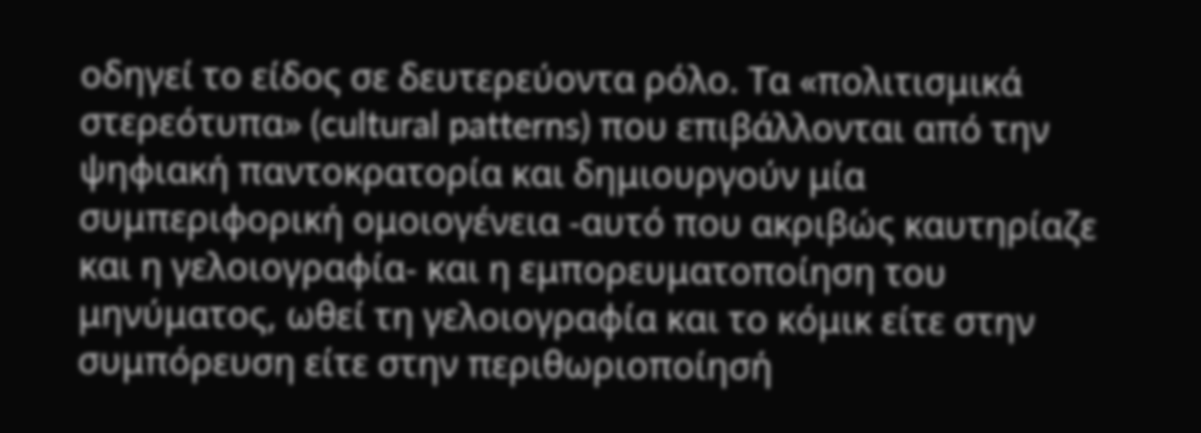οδηγεί το είδος σε δευτερεύοντα ρόλο. Τα «πολιτισμικά στερεότυπα» (cultural patterns) που επιβάλλονται από την ψηφιακή παντοκρατορία και δημιουργούν μία συμπεριφορική ομοιογένεια -αυτό που ακριβώς καυτηρίαζε και η γελοιογραφία- και η εμπορευματοποίηση του μηνύματος, ωθεί τη γελοιογραφία και το κόμικ είτε στην συμπόρευση είτε στην περιθωριοποίησή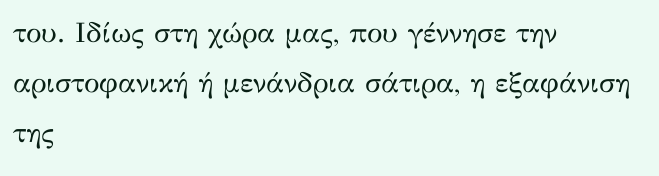του. Ιδίως στη χώρα μας, που γέννησε την αριστοφανική ή μενάνδρια σάτιρα, η εξαφάνιση της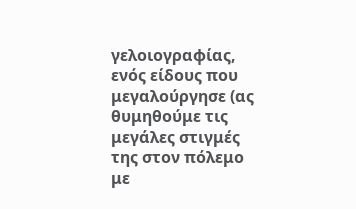γελοιογραφίας, ενός είδους που μεγαλούργησε (ας θυμηθούμε τις μεγάλες στιγμές της στον πόλεμο με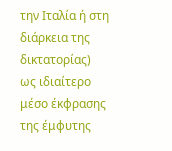την Ιταλία ή στη διάρκεια της δικτατορίας) ως ιδιαίτερο μέσο έκφρασης της έμφυτης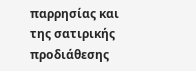παρρησίας και της σατιρικής προδιάθεσης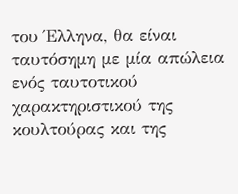του Έλληνα, θα είναι ταυτόσημη με μία απώλεια ενός ταυτοτικού χαρακτηριστικού της κουλτούρας και της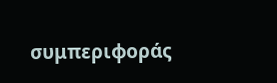συμπεριφοράς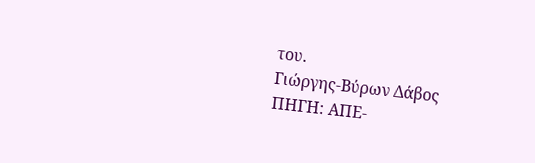του.
Γιώργης-Βύρων Δάβος
ΠΗΓΗ: ΑΠΕ-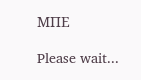ΜΠΕ

Please wait...